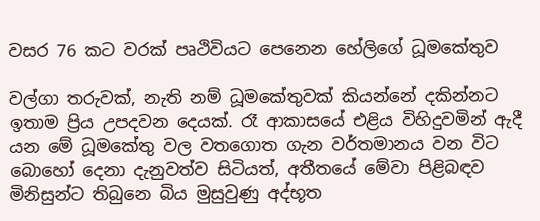වසර 76 කට වරක් පෘථිවියට පෙනෙන හේලිගේ ධූමකේතුව

වල්ගා තරුවක්, නැති නම් ධූමකේතුවක් කියන්නේ දකින්නට ඉතාම ප්‍රිය උපදවන දෙයක්. රෑ ආකාසයේ එළිය විහිදුවමින් ඇදී යන මේ ධූමකේතු වල වතගොත ගැන වර්තමානය වන විට බොහෝ දෙනා දැනුවත්ව සිටියත්, අතීතයේ මේවා පිළිබඳව මිනිසුන්ට තිබුනෙ බිය මුසුවුණු අද්භූත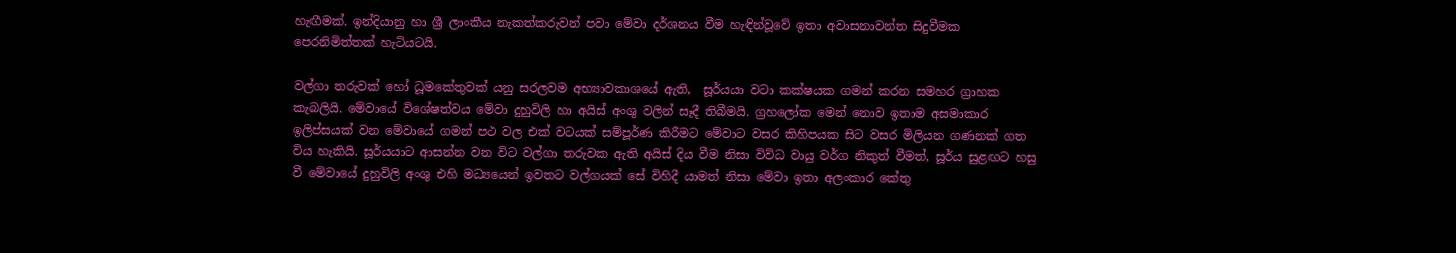හැඟීමක්. ඉන්දියානු හා ශ්‍රී ලාංකීය නැකත්කරුවන් පවා මේවා දර්ශනය වීම හැඳින්වූවේ ඉතා අවාසනාවන්ත සිදුවීමක පෙරනිමිත්තක් හැටියටයි.

වල්ගා තරුවක් හෝ ධූමකේතුවක් යනු සරලවම අභ්‍යාවකාශයේ ඇති,  සූර්යයා වටා කක්ෂයක ගමන් කරන සමහර ග්‍රාහක කැබලියි. මේවායේ විශේෂත්වය මේවා දුහුවිලි හා අයිස් අංශු වලින් සෑදී තිබීමයි. ග්‍රහලෝක මෙන් නොව ඉතාම අසමාකාර ඉලිප්සයක් වන මේවායේ ගමන් පථ වල එක් වටයක් සම්පූර්ණ කිරීමට මේවාට වසර කිහිපයක සිට වසර මිලියන ගණනක් ගත විය හැකියි. සූර්යයාට ආසන්න වන විට වල්ගා තරුවක ඇති අයිස් දිය වීම නිසා විවිධ වායු වර්ග නිකුත් වීමත්, සූර්ය සුළඟට හසු වී මේවායේ දුහුවිලි අංශු එහි මධ්‍යයෙන් ඉවතට වල්ගයක් සේ විහිදී යාමත් නිසා මේවා ඉතා අලංකාර කේතු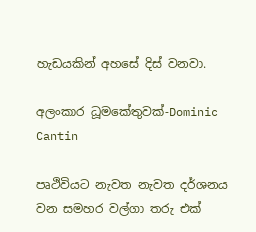හැඩයකින් අහසේ දිස් වනවා.

අලංකාර ධූමකේතුවක්-Dominic Cantin

පෘථිවියට නැවත නැවත දර්ශනය වන සමහර වල්ගා තරු එක්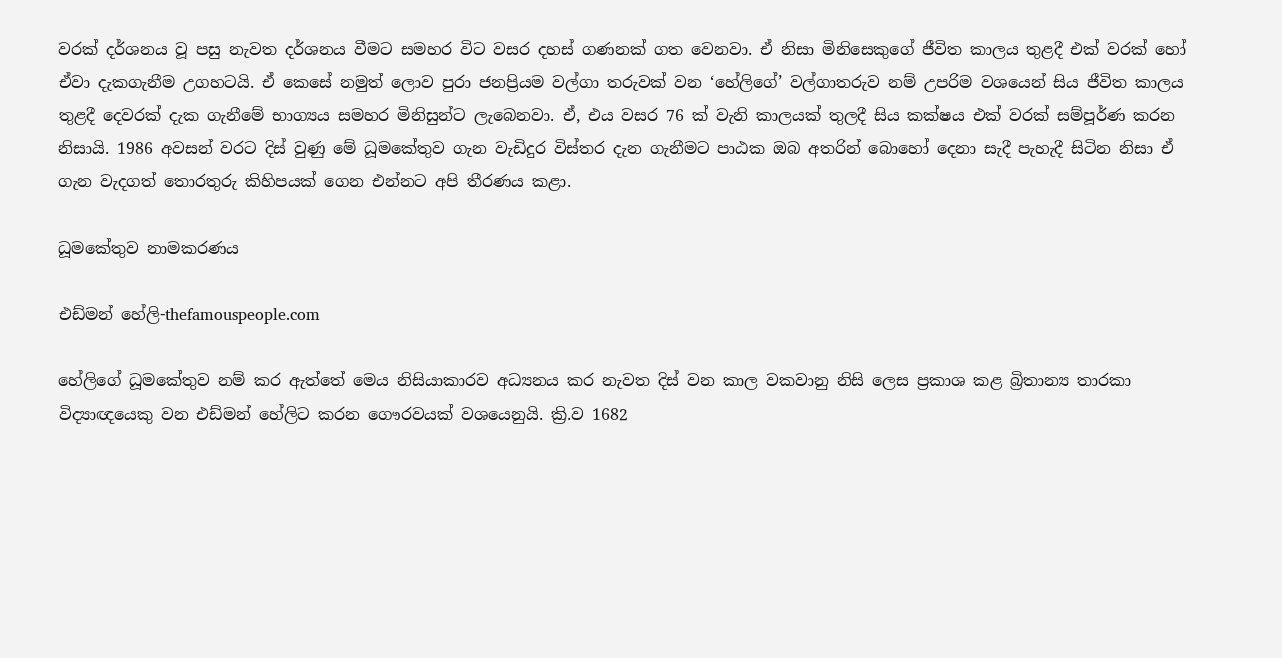වරක් දර්ශනය වූ පසු නැවත දර්ශනය වීමට සමහර විට වසර දහස් ගණනක් ගත වෙනවා. ඒ නිසා මිනිසෙකුගේ ජීවිත කාලය තුළදී එක් වරක් හෝ ඒවා දැකගැනීම උගහටයි. ඒ කෙසේ නමුත් ලොව පුරා ජනප්‍රියම වල්ගා තරුවක් වන ‘හේලිගේ’ වල්ගාතරුව නම් උපරිම වශයෙන් සිය ජීවිත කාලය තුළදී දෙවරක් දැක ගැනීමේ භාග්‍යය සමහර මිනිසුන්ට ලැබෙනවා. ඒ, එය වසර 76 ක් වැනි කාලයක් තුලදී සිය කක්ෂය එක් වරක් සම්පූර්ණ කරන නිසායි. 1986 අවසන් වරට දිස් වුණු මේ ධූමකේතුව ගැන වැඩිදුර විස්තර දැන ගැනීමට පාඨක ඔබ අතරින් බොහෝ දෙනා සැදී පැහැදී සිටින නිසා ඒ ගැන වැදගත් තොරතුරු කිහිපයක් ගෙන එන්නට අපි තීරණය කළා.

ධූමකේතුව නාමකරණය

එඩ්මන් හේලි-thefamouspeople.com

හේලිගේ ධූමකේතුව නම් කර ඇත්තේ මෙය නිසියාකාරව අධ්‍යනය කර නැවත දිස් වන කාල වකවානු නිසි ලෙස ප්‍රකාශ කළ බ්‍රිතාන්‍ය තාරකා විද්‍යාඥයෙකු වන එඩ්මන් හේලිට කරන ගෞරවයක් වශයෙනුයි. ක්‍රි.ව 1682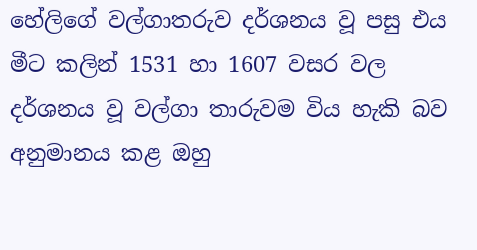හේලිගේ වල්ගාතරුව දර්ශනය වූ පසු එය මීට කලින් 1531 හා 1607 වසර වල දර්ශනය වූ වල්ගා තාරුවම විය හැකි බව අනුමානය කළ ඔහු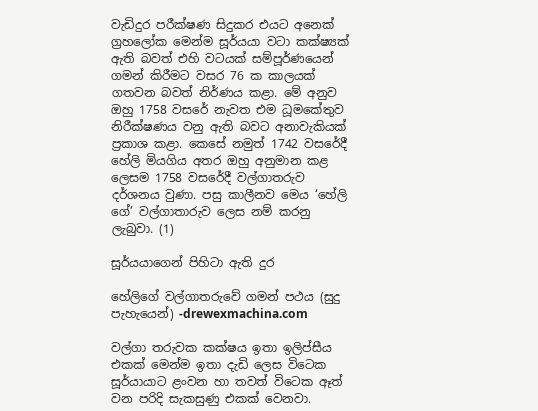වැඩිදුර පරීක්ෂණ සිදුකර එයට අනෙක් ග්‍රහලෝක මෙන්ම සූර්යයා වටා කක්ෂ්‍යක් ඇති බවත් එහි වටයක් සම්පූර්ණයෙන් ගමන් කිරීමට වසර 76 ක කාලයක් ගතවන බවත් නිර්ණය කළා. මේ අනුව ඔහු 1758 වසරේ නැවත එම ධූමකේතුව නිරීක්ෂණය වනු ඇති බවට අනාවැකියක් ප්‍රකාශ කළා. කෙසේ නමුත් 1742 වසරේදී හේලි මියගිය අතර ඔහු අනුමාන කළ ලෙසම 1758 වසරේදී වල්ගාතරුව දර්ශනය වුණා. පසු කාලීනව මෙය ‘හේලි ගේ’ වල්ගාතාරුව ලෙස නම් කරනු ලැබුවා. (1)

සූර්යයාගෙන් පිහිටා ඇති දුර

හේලිගේ වල්ගාතරුවේ ගමන් පථය (සුදු පැහැයෙන්) -drewexmachina.com

වල්ගා තරුවක කක්ෂය ඉතා ඉලිප්සීය එකක් මෙන්ම ඉතා දැඩි ලෙස විටෙක සූර්යායාට ළංවන හා තවත් විටෙක ඈත් වන පරිදි සැකසුණු එකක් වෙනවා.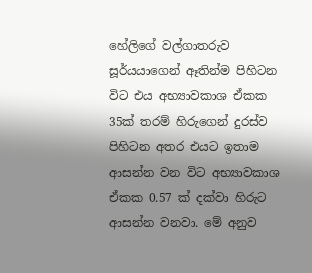හේලිගේ වල්ගාතරුව සූර්යයාගෙන් ඈතින්ම පිහිටන විට එය අභ්‍යාවකාශ ඒකක 35ක් තරම් හිරුගෙන් දුරස්ව පිහිටන අතර එයට ඉතාම ආසන්න වන විට අභ්‍යාවකාශ ඒකක 0.57 ක් දක්වා හිරුට ආසන්න වනවා. මේ අනුව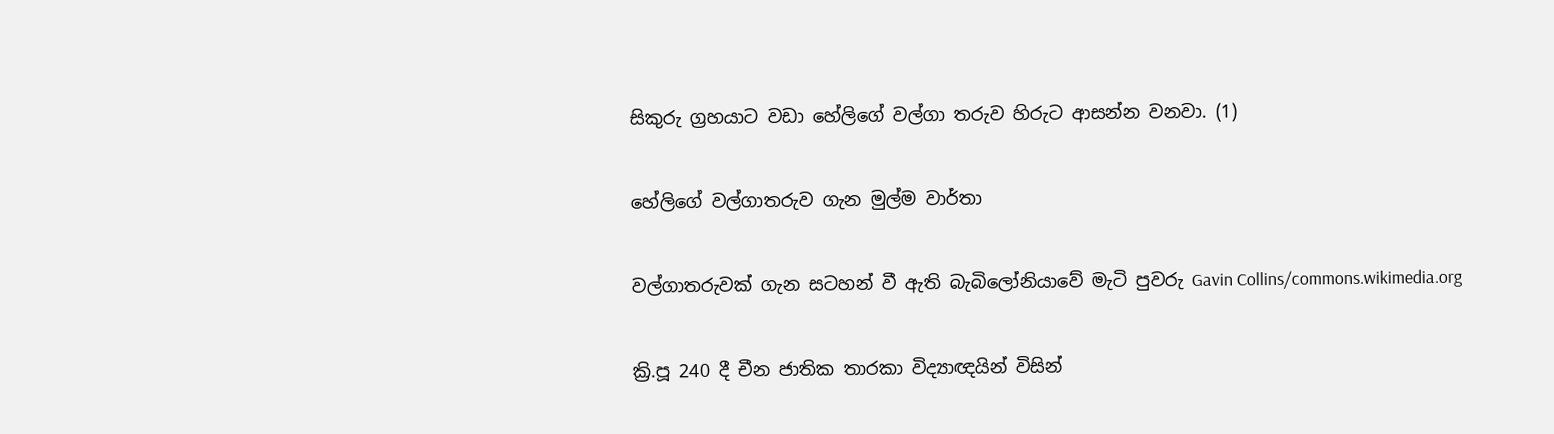සිකුරු ග්‍රහයාට වඩා හේලිගේ වල්ගා තරුව හිරුට ආසන්න වනවා. (1)

හේලිගේ වල්ගාතරුව ගැන මුල්ම වාර්තා

වල්ගාතරුවක් ගැන සටහන් වී ඇති බැබිලෝනියාවේ මැටි පුවරු Gavin Collins/commons.wikimedia.org

ක්‍රි.පූ 240 දී චීන ජාතික තාරකා විද්‍යාඥයින් විසින්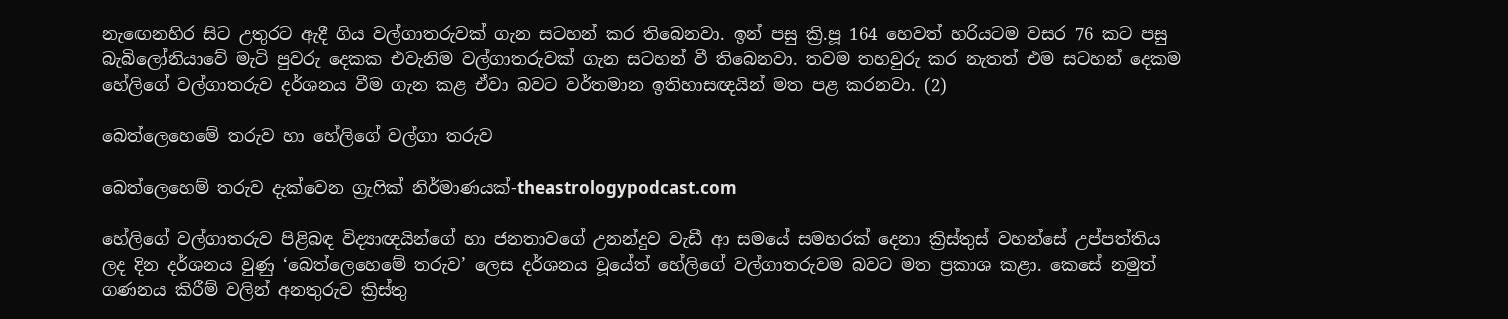නැඟෙනහිර සිට උතුරට ඇදී ගිය වල්ගාතරුවක් ගැන සටහන් කර තිබෙනවා. ඉන් පසු ක්‍රි.පූ 164 හෙවත් හරියටම වසර 76 කට පසු බැබිලෝනියාවේ මැටි පුවරු දෙකක එවැනිම වල්ගාතරුවක් ගැන සටහන් වී තිබෙනවා. තවම තහවුරු කර නැතත් එම සටහන් දෙකම හේලිගේ වල්ගාතරුව දර්ශනය වීම ගැන කළ ඒවා බවට වර්තමාන ඉතිහාසඥයින් මත පළ කරනවා. (2)

බෙත්ලෙහෙමේ තරුව හා හේලිගේ වල්ගා තරුව

බෙත්ලෙහෙම් තරුව දැක්වෙන ග්‍රැෆික් නිර්මාණයක්-theastrologypodcast.com

හේලිගේ වල්ගාතරුව පිළිබඳ විද්‍යාඥයින්ගේ හා ජනතාවගේ උනන්දුව වැඩී ආ සමයේ සමහරක් දෙනා ක්‍රිස්තුස් වහන්සේ උප්පත්තිය ලද දින දර්ශනය වුණු ‘බෙත්ලෙහෙමේ තරුව’ ලෙස දර්ශනය වූයේත් හේලිගේ වල්ගාතරුවම බවට මත ප්‍රකාශ කළා. කෙසේ නමුත් ගණනය කිරීම් වලින් අනතුරුව ක්‍රිස්තු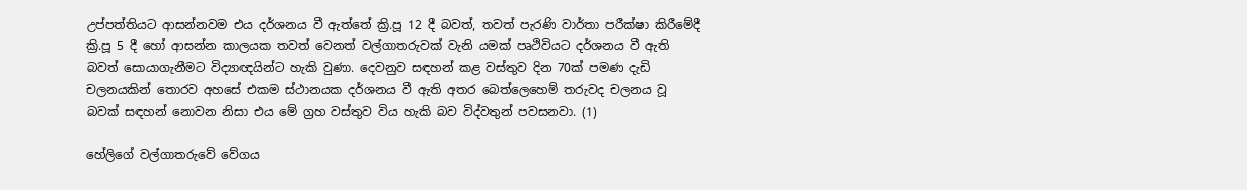උප්පත්තියට ආසන්නවම එය දර්ශනය වී ඇත්තේ ක්‍රි.පූ 12 දී බවත්, තවත් පැරණි වාර්තා පරීක්ෂා කිරීමේදී ක්‍රි.පූ 5 දී හෝ ආසන්න කාලයක තවත් වෙනත් වල්ගාතරුවක් වැනි යමක් පෘථිවියට දර්ශනය වී ඇති බවත් සොයාගැනීමට විද්‍යාඥයින්ට හැකි වුණා. දෙවනුව සඳහන් කළ වස්තුව දින 70ක් පමණ දැඩි චලනයකින් තොරව අහසේ එකම ස්ථානයක දර්ශනය වී ඇති අතර බෙත්ලෙහෙම් තරුවද චලනය වූ බවක් සඳහන් නොවන නිසා එය මේ ග්‍රහ වස්තුව විය හැකි බව විද්වතුන් පවසනවා. (1)

හේලිගේ වල්ගාතරුවේ වේගය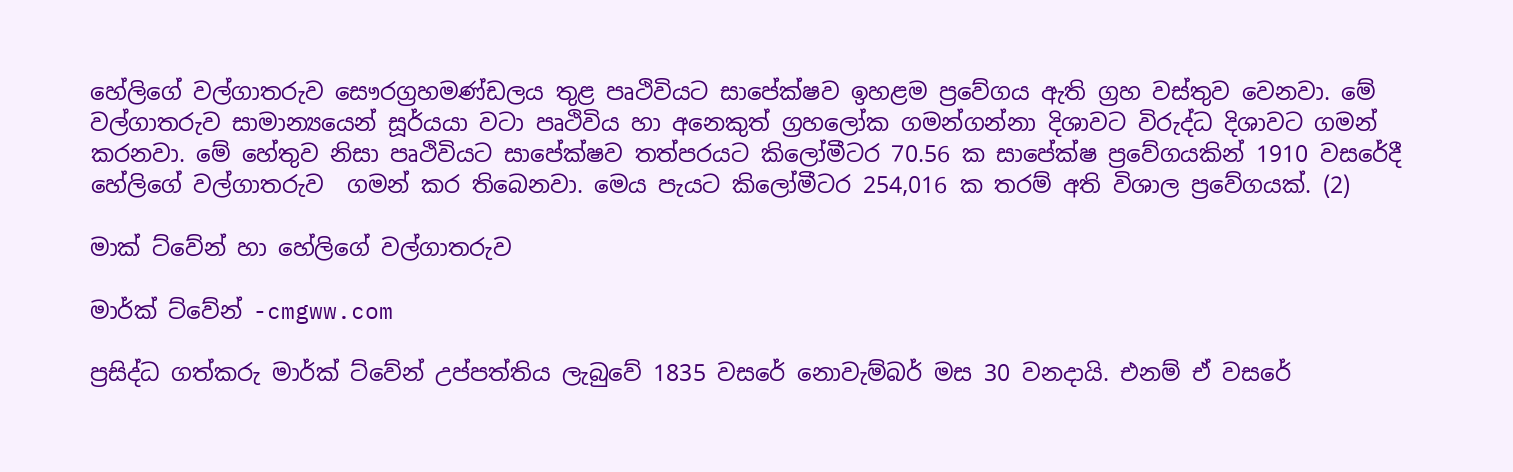හේලිගේ වල්ගාතරුව සෞරග්‍රහමණ්ඩලය තුළ පෘථිවියට සාපේක්ෂව ඉහළම ප්‍රවේගය ඇති ග්‍රහ වස්තුව වෙනවා. මේ වල්ගාතරුව සාමාන්‍යයෙන් සූර්යයා වටා පෘථිවිය හා අනෙකුත් ග්‍රහලෝක ගමන්ගන්නා දිශාවට විරුද්ධ දිශාවට ගමන් කරනවා. මේ හේතුව නිසා පෘථිවියට සාපේක්ෂව තත්පරයට කිලෝමීටර 70.56 ක සාපේක්ෂ ප්‍රවේගයකින් 1910 වසරේදී හේලිගේ වල්ගාතරුව  ගමන් කර තිබෙනවා. මෙය පැයට කිලෝමීටර 254,016 ක තරම් අති විශාල ප්‍රවේගයක්. (2)

මාක් ට්වේන් හා හේලිගේ වල්ගාතරුව

මාර්ක් ට්වේන් -cmgww.com

ප්‍රසිද්ධ ගත්කරු මාර්ක් ට්වේන් උප්පත්තිය ලැබුවේ 1835 වසරේ නොවැම්බර් මස 30 වනදායි. එනම් ඒ වසරේ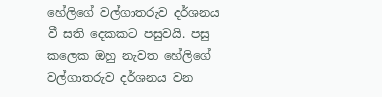හේලිගේ වල්ගාතරුව දර්ශනය වී සති දෙකකට පසුවයි. පසු කලෙක ඔහු නැවත හේලිගේ වල්ගාතරුව දර්ශනය වන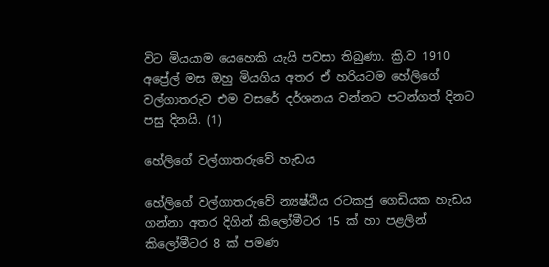විට මියයාම යෙහෙකි යැයි පවසා තිබුණා. ක්‍රි.ව 1910 අප්‍රේල් මස ඔහු මියගිය අතර ඒ හරියටම හේලිගේ වල්ගාතරුව එම වසරේ දර්ශනය වන්නට පටන්ගත් දිනට පසු දිනයි. (1)

හේලිගේ වල්ගාතරුවේ හැඩය

හේලිගේ වල්ගාතරුවේ න්‍යෂ්ඨිය රටකජු ගෙඩියක හැඩය ගන්නා අතර දිගින් කිලෝමීටර 15 ක් හා පළලින් කිලෝමීටර 8 ක් පමණ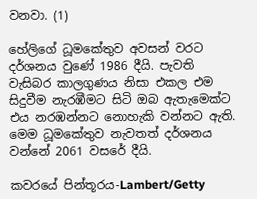වනවා. (1)

හේලිගේ ධූමකේතුව අවසන් වරට දර්ශනය වුණේ 1986 දීයි. පැවති වැසිබර කාලගුණය නිසා එකල එම සිදුවීම නැරඹීමට සිටි ඔබ ඇතැමෙක්ට එය නරඹන්නට නොහැකි වන්නට ඇති. මෙම ධූමකේතුව නැවතත් දර්ශනය වන්නේ 2061 වසරේ දීයි.

කවරයේ පින්තූරය-Lambert/Getty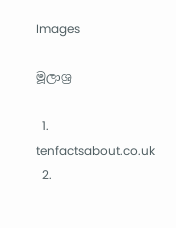Images

මූලාශ්‍ර

  1. tenfactsabout.co.uk
  2.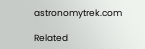astronomytrek.com

Related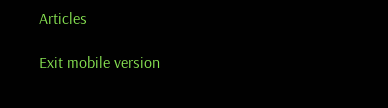Articles

Exit mobile version